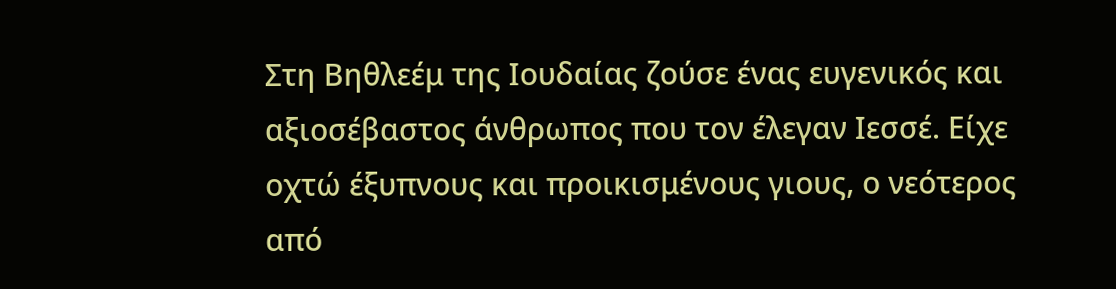Στη Βηθλεέμ της Ιουδαίας ζούσε ένας ευγενικός και αξιοσέβαστος άνθρωπος που τον έλεγαν Ιεσσέ. Είχε οχτώ έξυπνους και προικισμένους γιους, ο νεότερος από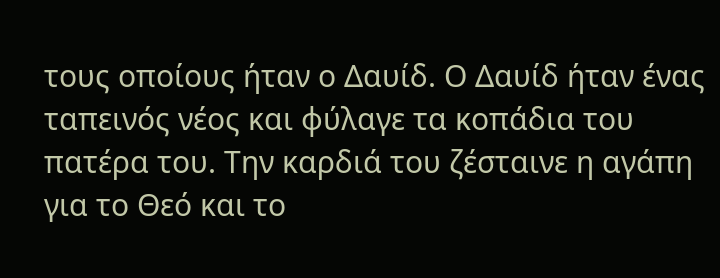τους οποίους ήταν ο Δαυίδ. Ο Δαυίδ ήταν ένας ταπεινός νέος και φύλαγε τα κοπάδια του πατέρα του. Την καρδιά του ζέσταινε η αγάπη για το Θεό και το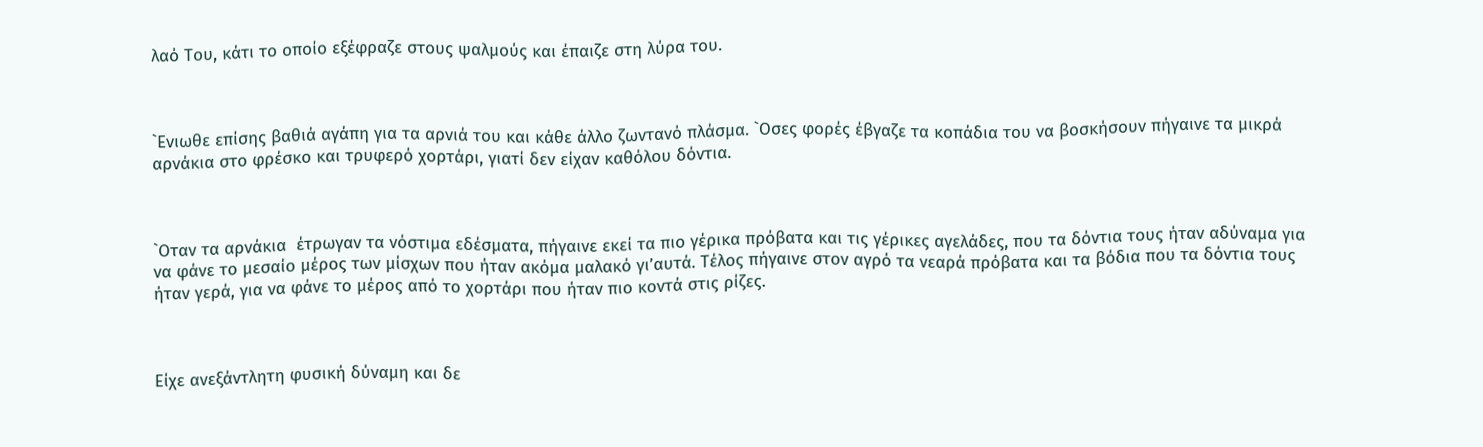λαό Του, κάτι το οποίο εξέφραζε στους ψαλμούς και έπαιζε στη λύρα του.



`Ενιωθε επίσης βαθιά αγάπη για τα αρνιά του και κάθε άλλο ζωντανό πλάσμα. `Οσες φορές έβγαζε τα κοπάδια του να βοσκήσουν πήγαινε τα μικρά αρνάκια στο φρέσκο και τρυφερό χορτάρι, γιατί δεν είχαν καθόλου δόντια.



`Οταν τα αρνάκια  έτρωγαν τα νόστιμα εδέσματα, πήγαινε εκεί τα πιο γέρικα πρόβατα και τις γέρικες αγελάδες, που τα δόντια τους ήταν αδύναμα για να φάνε το μεσαίο μέρος των μίσχων που ήταν ακόμα μαλακό γι’αυτά. Τέλος πήγαινε στον αγρό τα νεαρά πρόβατα και τα βόδια που τα δόντια τους ήταν γερά, για να φάνε το μέρος από το χορτάρι που ήταν πιο κοντά στις ρίζες.



Είχε ανεξάντλητη φυσική δύναμη και δε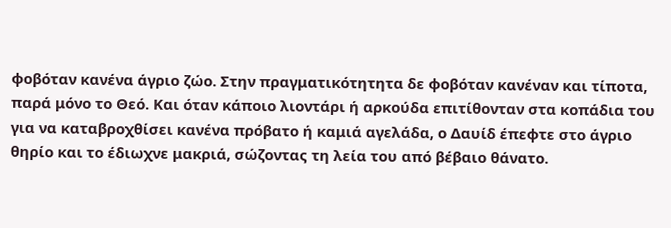φοβόταν κανένα άγριο ζώο. Στην πραγματικότητητα δε φοβόταν κανέναν και τίποτα, παρά μόνο το Θεό. Και όταν κάποιο λιοντάρι ή αρκούδα επιτίθονταν στα κοπάδια του για να καταβροχθίσει κανένα πρόβατο ή καμιά αγελάδα, ο Δαυίδ έπεφτε στο άγριο θηρίο και το έδιωχνε μακριά, σώζοντας τη λεία του από βέβαιο θάνατο.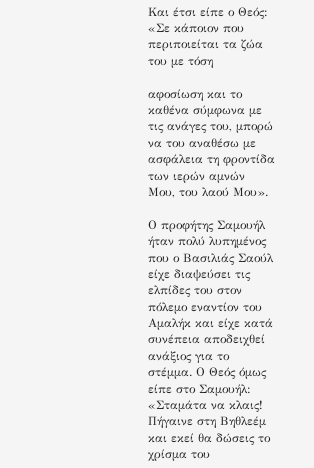Και έτσι είπε ο Θεός: «Σε κάποιον που περιποιείται τα ζώα του με τόση

αφοσίωση και το καθένα σύμφωνα με τις ανάγες του, μπορώ να του αναθέσω με ασφάλεια τη φροντίδα των ιερών αμνών Μου, του λαού Μου».

Ο προφήτης Σαμουήλ ήταν πολύ λυπημένος που ο Βασιλιάς Σαούλ είχε διαψεύσει τις ελπίδες του στον πόλεμο εναντίον του Αμαλήκ και είχε κατά συνέπεια αποδειχθεί ανάξιος για το στέμμα. Ο Θεός όμως είπε στο Σαμουήλ: «Σταμάτα να κλαις! Πήγαινε στη Βηθλεέμ και εκεί θα δώσεις το χρίσμα του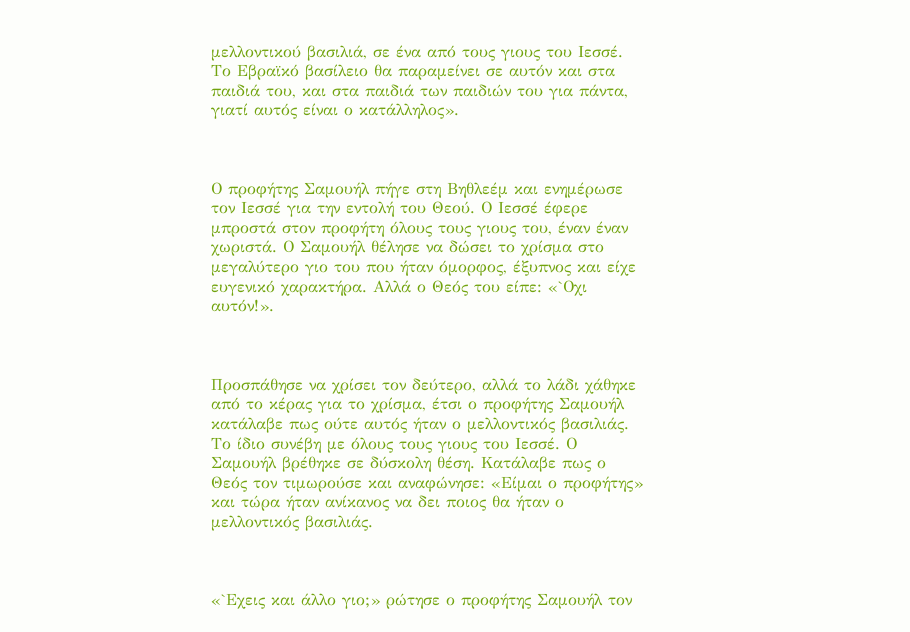μελλοντικού βασιλιά, σε ένα από τους γιους του Ιεσσέ. Το Εβραϊκό βασίλειο θα παραμείνει σε αυτόν και στα παιδιά του, και στα παιδιά των παιδιών του για πάντα, γιατί αυτός είναι ο κατάλληλος».



Ο προφήτης Σαμουήλ πήγε στη Βηθλεέμ και ενημέρωσε τον Ιεσσέ για την εντολή του Θεού. Ο Ιεσσέ έφερε μπροστά στον προφήτη όλους τους γιους του, έναν έναν χωριστά. Ο Σαμουήλ θέλησε να δώσει το χρίσμα στο μεγαλύτερο γιο του που ήταν όμορφος, έξυπνος και είχε ευγενικό χαρακτήρα. Αλλά ο Θεός του είπε: «`Οχι αυτόν!».



Προσπάθησε να χρίσει τον δεύτερο, αλλά το λάδι χάθηκε από το κέρας για το χρίσμα, έτσι ο προφήτης Σαμουήλ κατάλαβε πως ούτε αυτός ήταν ο μελλοντικός βασιλιάς. Το ίδιο συνέβη με όλους τους γιους του Ιεσσέ. Ο Σαμουήλ βρέθηκε σε δύσκολη θέση. Κατάλαβε πως ο Θεός τον τιμωρούσε και αναφώνησε: «Είμαι ο προφήτης» και τώρα ήταν ανίκανος να δει ποιος θα ήταν ο μελλοντικός βασιλιάς.



«`Εχεις και άλλο γιο;» ρώτησε ο προφήτης Σαμουήλ τον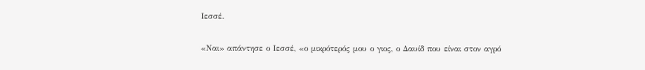Ιεσσέ.

«Ναι» απάντησε ο Ιεσσέ, «ο μικρότερός μου ο γιος, ο Δαυίδ που είναι στον αγρό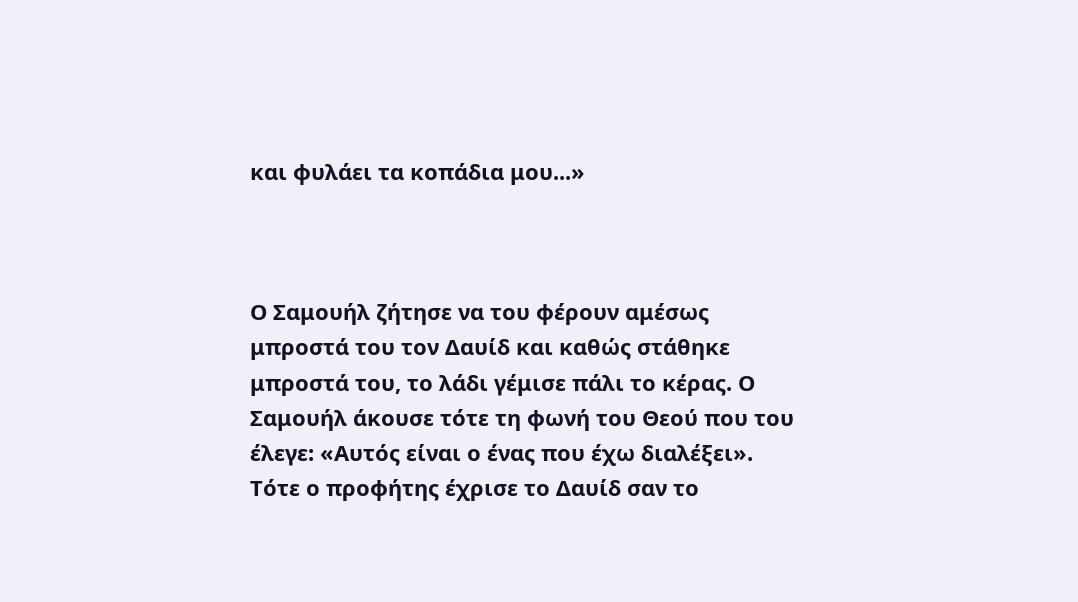και φυλάει τα κοπάδια μου...»



Ο Σαμουήλ ζήτησε να του φέρουν αμέσως μπροστά του τον Δαυίδ και καθώς στάθηκε μπροστά του, το λάδι γέμισε πάλι το κέρας. Ο Σαμουήλ άκουσε τότε τη φωνή του Θεού που του έλεγε: «Αυτός είναι ο ένας που έχω διαλέξει». Τότε ο προφήτης έχρισε το Δαυίδ σαν το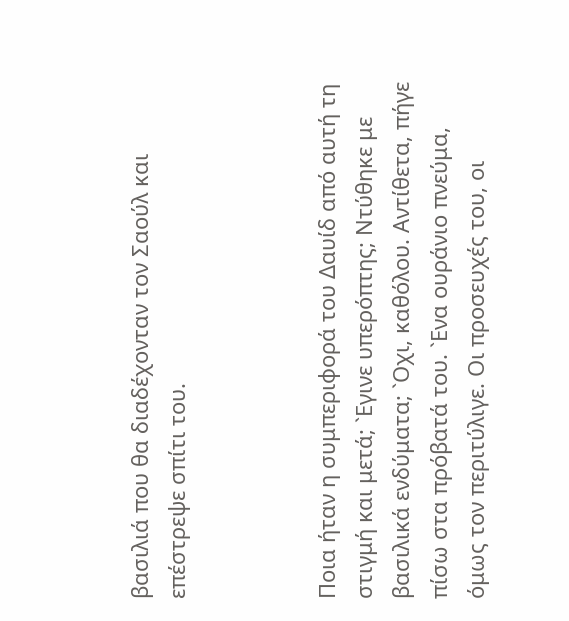βασιλιά που θα διαδέχονταν τον Σαούλ και επέστρεψε σπίτι του.



Ποια ήταν η συμπεριφορά του Δαυίδ από αυτή τη στιγμή και μετά; `Εγινε υπερόπτης; Ντύθηκε με βασιλικά ενδύματα; `Οχι, καθόλου. Αντίθετα, πήγε πίσω στα πρόβατά του. `Ενα ουράνιο πνεύμα, όμως τον περιτύλιγε. Οι προσευχές του, οι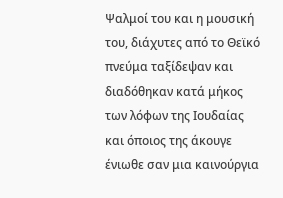Ψαλμοί του και η μουσική του, διάχυτες από το Θεϊκό πνεύμα ταξίδεψαν και διαδόθηκαν κατά μήκος των λόφων της Ιουδαίας και όποιος της άκουγε ένιωθε σαν μια καινούργια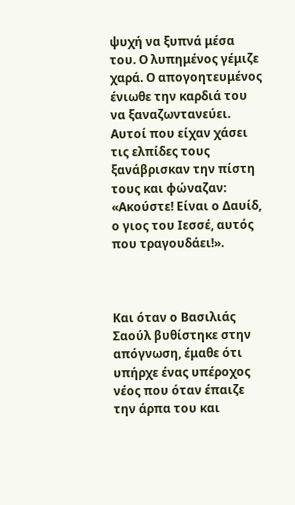ψυχή να ξυπνά μέσα του. Ο λυπημένος γέμιζε χαρά. Ο απογοητευμένος ένιωθε την καρδιά του να ξαναζωντανεύει. Αυτοί που είχαν χάσει τις ελπίδες τους ξανάβρισκαν την πίστη τους και φώναζαν: «Ακούστε! Είναι ο Δαυίδ, ο γιος του Ιεσσέ, αυτός που τραγουδάει!».



Και όταν ο Βασιλιάς Σαούλ βυθίστηκε στην απόγνωση, έμαθε ότι υπήρχε ένας υπέροχος νέος που όταν έπαιζε την άρπα του και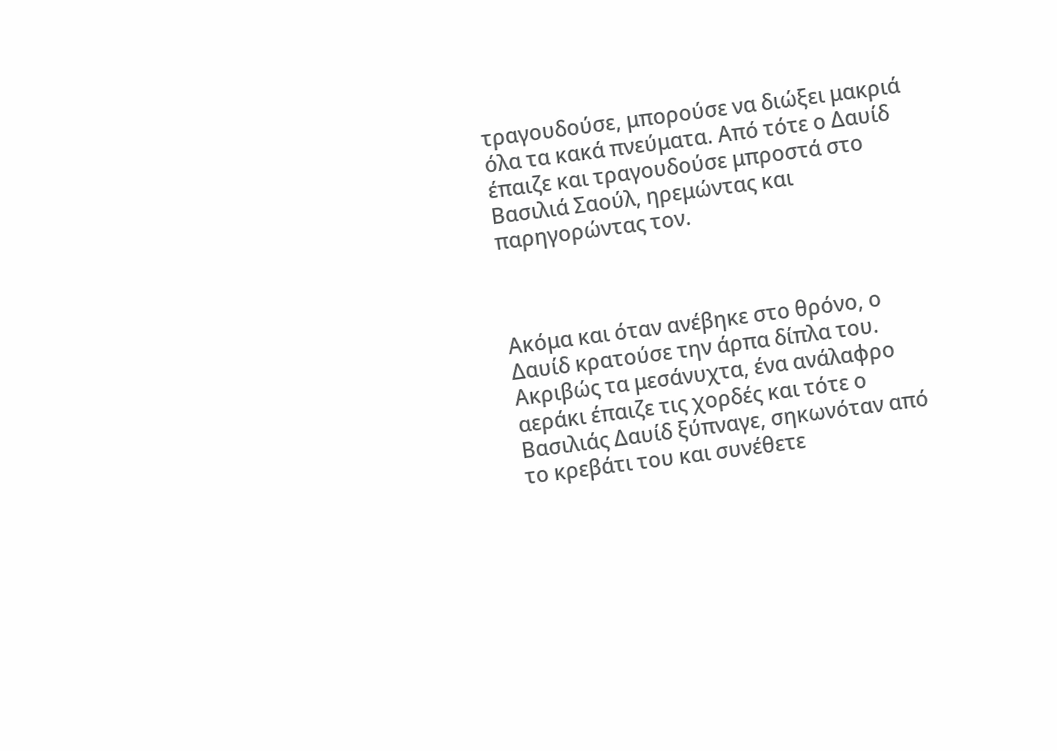τραγουδούσε, μπορούσε να διώξει μακριά όλα τα κακά πνεύματα. Από τότε ο Δαυίδ έπαιζε και τραγουδούσε μπροστά στο Βασιλιά Σαούλ, ηρεμώντας και παρηγορώντας τον.



Ακόμα και όταν ανέβηκε στο θρόνο, ο Δαυίδ κρατούσε την άρπα δίπλα του. Ακριβώς τα μεσάνυχτα, ένα ανάλαφρο αεράκι έπαιζε τις χορδές και τότε ο Βασιλιάς Δαυίδ ξύπναγε, σηκωνόταν από το κρεβάτι του και συνέθετε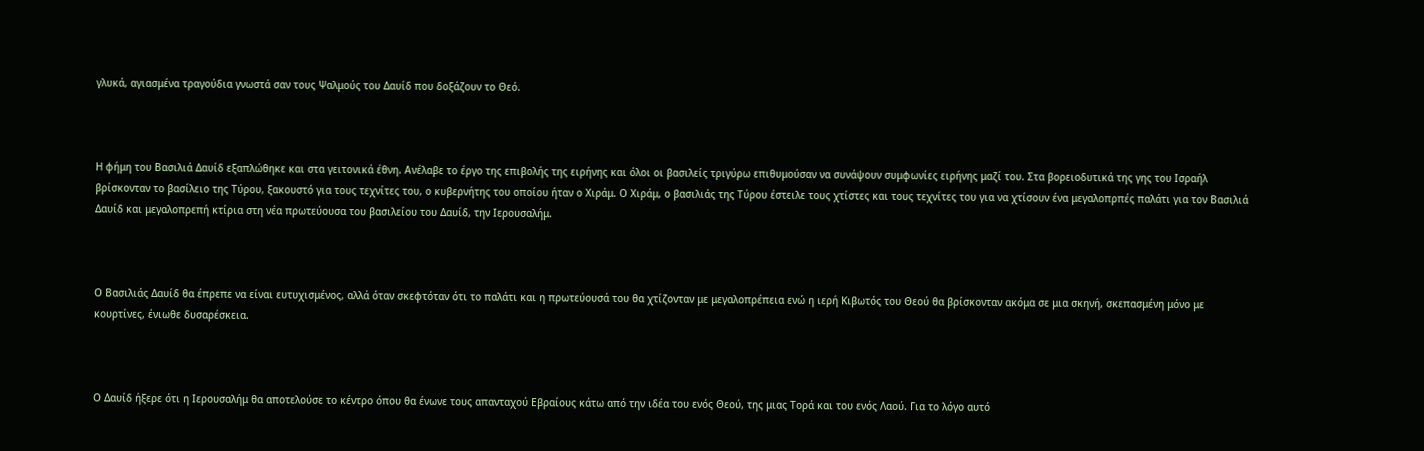γλυκά, αγιασμένα τραγούδια γνωστά σαν τους Ψαλμούς του Δαυίδ που δοξάζουν το Θεό.



Η φήμη του Βασιλιά Δαυίδ εξαπλώθηκε και στα γειτονικά έθνη. Ανέλαβε το έργο της επιβολής της ειρήνης και όλοι οι βασιλείς τριγύρω επιθυμούσαν να συνάψουν συμφωνίες ειρήνης μαζί του. Στα βορειοδυτικά της γης του Ισραήλ βρίσκονταν το βασίλειο της Τύρου, ξακουστό για τους τεχνίτες του, ο κυβερνήτης του οποίου ήταν ο Χιράμ. Ο Χιράμ, ο βασιλιάς της Τύρου έστειλε τους χτίστες και τους τεχνίτες του για να χτίσουν ένα μεγαλοπρπές παλάτι για τον Βασιλιά Δαυίδ και μεγαλοπρεπή κτίρια στη νέα πρωτεύουσα του βασιλείου του Δαυίδ, την Ιερουσαλήμ.



Ο Βασιλιάς Δαυίδ θα έπρεπε να είναι ευτυχισμένος, αλλά όταν σκεφτόταν ότι το παλάτι και η πρωτεύουσά του θα χτίζονταν με μεγαλοπρέπεια ενώ η ιερή Κιβωτός του Θεού θα βρίσκονταν ακόμα σε μια σκηνή, σκεπασμένη μόνο με κουρτίνες, ένιωθε δυσαρέσκεια.



Ο Δαυίδ ήξερε ότι η Ιερουσαλήμ θα αποτελούσε το κέντρο όπου θα ένωνε τους απανταχού Εβραίους κάτω από την ιδέα του ενός Θεού, της μιας Τορά και του ενός Λαού. Για το λόγο αυτό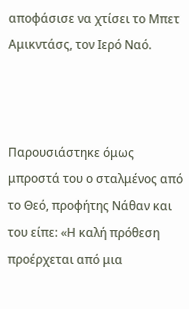αποφάσισε να χτίσει το Μπετ Αμικντάσς, τον Ιερό Ναό.



Παρουσιάστηκε όμως μπροστά του ο σταλμένος από το Θεό, προφήτης Νάθαν και του είπε: «Η καλή πρόθεση προέρχεται από μια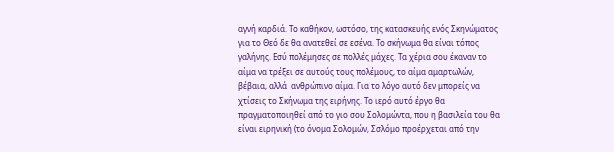αγνή καρδιά. Το καθήκον, ωστόσο, της κατασκευής ενός Σκηνώματος για το Θεό δε θα ανατεθεί σε εσένα. Το σκήνωμα θα είναι τόπος γαλήνης. Εσύ πολέμησες σε πολλές μάχες. Τα χέρια σου έκαναν το αίμα να τρέξει σε αυτούς τους πολέμους, το αίμα αμαρτωλών, βέβαια, αλλά  ανθρώπινο αίμα. Για το λόγο αυτό δεν μπορείς να χτίσεις το Σκήνωμα της ειρήνης. Το ιερό αυτό έργο θα πραγματοποιηθεί από το γιο σου Σολομώντα, που η βασιλεία του θα είναι ειρηνική (το όνομα Σολομών, Σσλόμο προέρχεται από την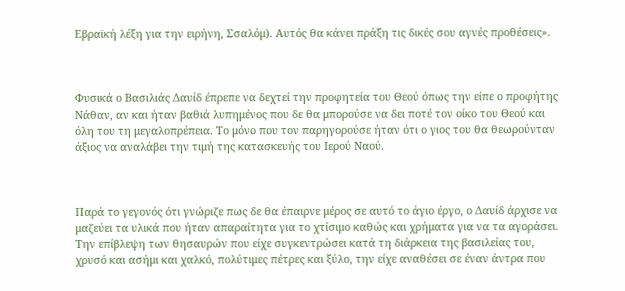Εβραϊκή λέξη για την ειρήνη, Σσαλόμ). Αυτός θα κάνει πράξη τις δικές σου αγνές προθέσεις».



Φυσικά ο Βασιλιάς Δαυίδ έπρεπε να δεχτεί την προφητεία του Θεού όπως την είπε ο προφήτης Νάθαν, αν και ήταν βαθιά λυπημένος που δε θα μπορούσε να δει ποτέ τον οίκο του Θεού και όλη του τη μεγαλοπρέπεια. Το μόνο που τον παρηγορούσε ήταν ότι ο γιος του θα θεωρούνταν άξιος να αναλάβει την τιμή της κατασκευής του Ιερού Ναού.



Παρά το γεγονός ότι γνώριζε πως δε θα έπαιρνε μέρος σε αυτό το άγιο έργο, ο Δαυίδ άρχισε να μαζεύει τα υλικά που ήταν απαραίτητα για το χτίσιμο καθώς και χρήματα για να τα αγοράσει. Την επίβλεψη των θησαυρών που είχε συγκεντρώσει κατά τη διάρκεια της βασιλείας του, χρυσό και ασήμι και χαλκό, πολύτιμες πέτρες και ξύλο, την είχε αναθέσει σε έναν άντρα που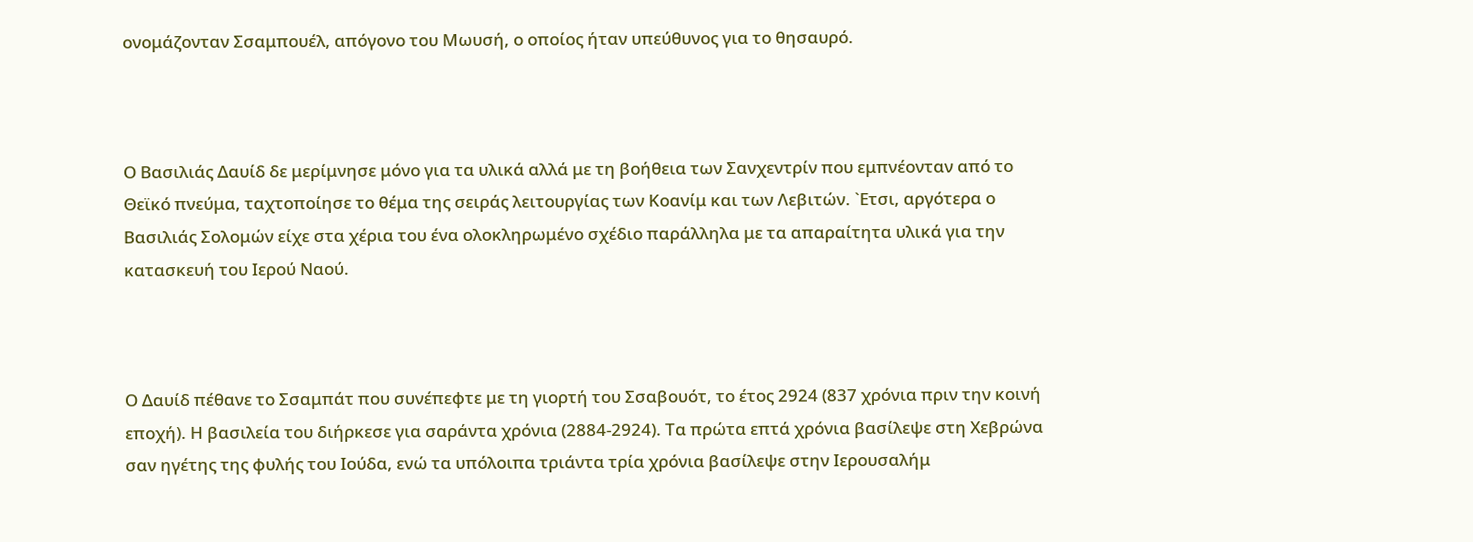ονομάζονταν Σσαμπουέλ, απόγονο του Μωυσή, ο οποίος ήταν υπεύθυνος για το θησαυρό.



Ο Βασιλιάς Δαυίδ δε μερίμνησε μόνο για τα υλικά αλλά με τη βοήθεια των Σανχεντρίν που εμπνέονταν από το Θεϊκό πνεύμα, ταχτοποίησε το θέμα της σειράς λειτουργίας των Κοανίμ και των Λεβιτών. `Ετσι, αργότερα ο Βασιλιάς Σολομών είχε στα χέρια του ένα ολοκληρωμένο σχέδιο παράλληλα με τα απαραίτητα υλικά για την κατασκευή του Ιερού Ναού.



Ο Δαυίδ πέθανε το Σσαμπάτ που συνέπεφτε με τη γιορτή του Σσαβουότ, το έτος 2924 (837 χρόνια πριν την κοινή εποχή). Η βασιλεία του διήρκεσε για σαράντα χρόνια (2884-2924). Τα πρώτα επτά χρόνια βασίλεψε στη Χεβρώνα σαν ηγέτης της φυλής του Ιούδα, ενώ τα υπόλοιπα τριάντα τρία χρόνια βασίλεψε στην Ιερουσαλήμ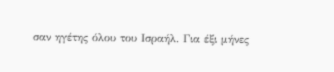σαν ηγέτης όλου του Ισραήλ. Για έξι μήνες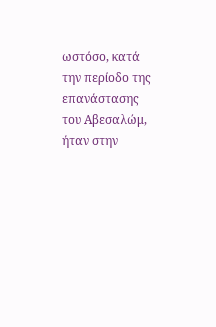ωστόσο, κατά την περίοδο της επανάστασης του Αβεσαλώμ, ήταν στην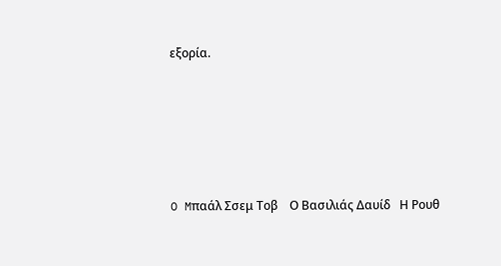εξορία.





O Mπαάλ Σσεμ Τοβ    Ο Βασιλιάς Δαυίδ   Η Ρουθ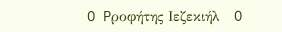O Pροφήτης Ιεζεκιήλ   O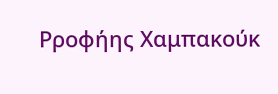Pροφήης Χαμπακούκ